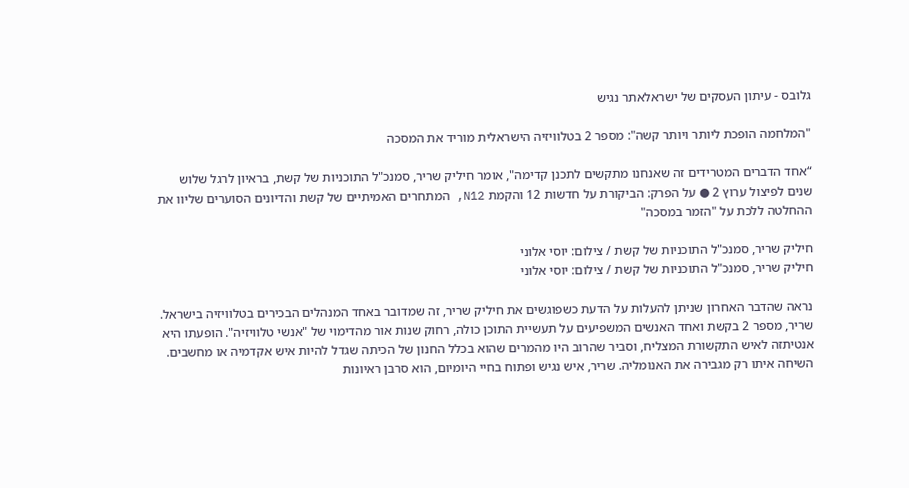גלובס - עיתון העסקים של ישראלאתר נגיש

"המלחמה הופכת ליותר ויותר קשה": מספר 2 בטלוויזיה הישראלית מוריד את המסכה

“אחד הדברים המטרידים זה שאנחנו מתקשים לתכנן קדימה", אומר חיליק שריר, סמנכ"ל התוכניות של קשת, בראיון לרגל שלוש שנים לפיצול ערוץ 2 ● על הפרק: הביקורת על חדשות 12 והקמת N12, המתחרים האמיתיים של קשת והדיונים הסוערים שליוו את ההחלטה ללכת על "הזמר במסכה"

חיליק שריר, סמנכ"ל התוכניות של קשת / צילום: יוסי אלוני
חיליק שריר, סמנכ"ל התוכניות של קשת / צילום: יוסי אלוני

נראה שהדבר האחרון שניתן להעלות על הדעת כשפוגשים את חיליק שריר, זה שמדובר באחד המנהלים הבכירים בטלוויזיה בישראל. שריר, מספר 2 בקשת ואחד האנשים המשפיעים על תעשיית התוכן כולה, רחוק שנות אור מהדימוי של "אנשי טלוויזיה". הופעתו היא אנטיתזה לאיש התקשורת המצליח, וסביר שהרוב היו מהמרים שהוא בכלל החנון של הכיתה שגדל להיות איש אקדמיה או מחשבים. השיחה איתו רק מגבירה את האנומליה. שריר, איש נגיש ופתוח בחיי היומיום, הוא סרבן ראיונות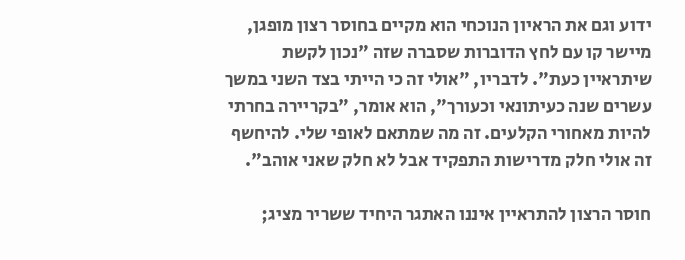ידוע וגם את הראיון הנוכחי הוא מקיים בחוסר רצון מופגן, מיישר קו עם לחץ הדוברות שסברה שזה "נכון לקשת שיתראיין כעת". לדבריו, "אולי זה כי הייתי בצד השני במשך עשרים שנה כעיתונאי וכעורך", הוא אומר, "בקריירה בחרתי להיות מאחורי הקלעים. זה מה שמתאם לאופי שלי. להיחשף זה אולי חלק מדרישות התפקיד אבל לא חלק שאני אוהב".

חוסר הרצון להתראיין איננו האתגר היחיד ששריר מציג;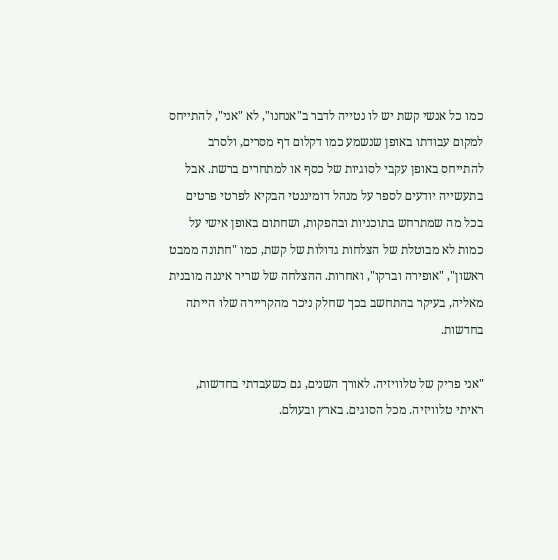כמו כל אנשי קשת יש לו נטייה לדבר ב"אנחנו", לא "אני", להתייחס למקום עבודתו באופן שנשמע כמו דקלום דף מסרים, ולסרב להתייחס באופן עקבי לסוגיות של כסף או למתחרים ברשת. אבל בתעשייה יודעים לספר על מנהל דומיננטי הבקיא לפרטי פרטים בכל מה שמתרחש בתוכניות ובהפקות, ושחתום באופן אישי על כמות לא מבוטלת של הצלחות גדולות של קשת, כמו "חתונה ממבט ראשון", "אופירה וברקו", ואחרות. ההצלחה של שריר איננה מובנית מאליה, בעיקר בהתחשב בכך שחלק ניכר מהקריירה שלו הייתה בחדשות.

"אני פריק של טלוויזיה. לאורך השנים, גם כשעבדתי בחדשות, ראיתי טלוויזיה. מכל הסוגים. בארץ ובעולם.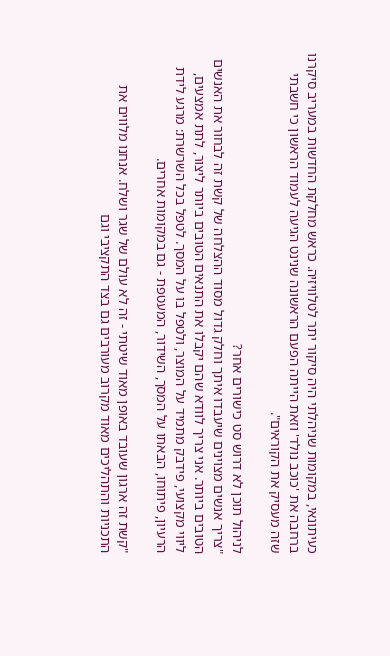כעיתונאי, במקומות שניהלתי היה סיקור יתר לטלוויזיה. כראש מחלקת החדשות במעריב סיקרנו ברחבה את 'כוכב נולד' וזאת הייתה הפעם הראשונה שנינט הגיעה לעמוד הראשון כי חשבתי שזה מעסיק את הקוראים".

לניהול תוכן לא דרוש סט כישורים אחר?
"צריך אנשים מצוינים שיעבדו איתך וחלק גדול מסוד ההצלחה של קשת זה לבחור את האנשים הטובים ביותר. אני צריך לוודא שהם יקבלו את התנאים הטובים ביותר ליצור, לתת אמצעים, ליווי מקצועי, פידבק מתמיד על המוצר, ולטפל בו על המסך. לטפל בכל השרשרת: מרגע לידת הרעיון, פיתוחו, הבאתו על המסך, השידור, המעטפת - גם במקומות אחרים.

"קשת זה ארגון שעובד באופן מאוד שיטתי - זה לא עולם של שגר ושלח. אנחנו מלווים את התכניות והתהליכים מאוד מקרוב מעורבים גם בצד התקציבי וגם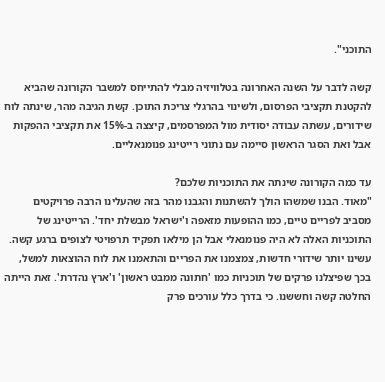התוכני".

קשה לדבר על השנה האחרונה בטלוויזיה מבלי להתייחס למשבר הקורונה שהביא להקטנת תקציבי הפרסום, ולשינוי בהרגלי צריכת התוכן. קשת הגיבה מהר, שינתה לוח שידורים, עשתה עבודה יסודית מול המפרסמים, קיצצה ב-15% את תקציבי ההפקות אבל ואת הסגר הראשון סיימה עם נתוני רייטינג פנומנאליים.

עד כמה הקורונה שינתה את התוכניות שלכם?
"מאוד. הבנו שמשהו הולך להשתנות והגבנו מהר בזה שהעלינו הרבה פרויקטים מסביב לפריים טיים, כמו ההופעות מזאפה ו'ישראל מבשלת יחד'. הרייטינג של התוכניות האלה לא היה פנומנאלי אבל הן מילאו תפקיד תרפויטי לצופים ברגע קשה. עשינו יותר שידורי חדשות, צמצמנו את הפריים והתאמנו את לוח ההוצאות למשל, בכך שפיצלנו פרקים של תוכניות כמו 'חתונה ממבט ראשון' ו'ארץ נהדרת'. זאת הייתה החלטה קשה וחששנו. כי בדרך כלל עורכים פרק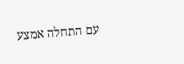עם התחלה אמצע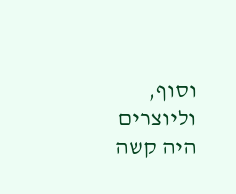וסוף, וליוצרים היה קשה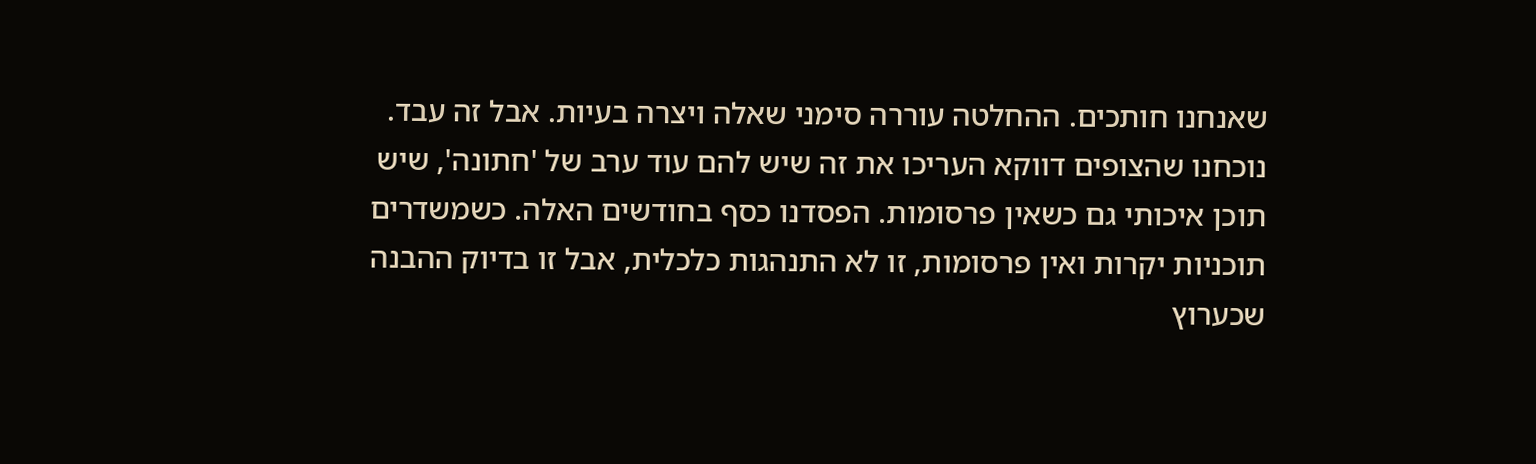שאנחנו חותכים. ההחלטה עוררה סימני שאלה ויצרה בעיות. אבל זה עבד. נוכחנו שהצופים דווקא העריכו את זה שיש להם עוד ערב של 'חתונה', שיש תוכן איכותי גם כשאין פרסומות. הפסדנו כסף בחודשים האלה. כשמשדרים תוכניות יקרות ואין פרסומות, זו לא התנהגות כלכלית, אבל זו בדיוק ההבנה שכערוץ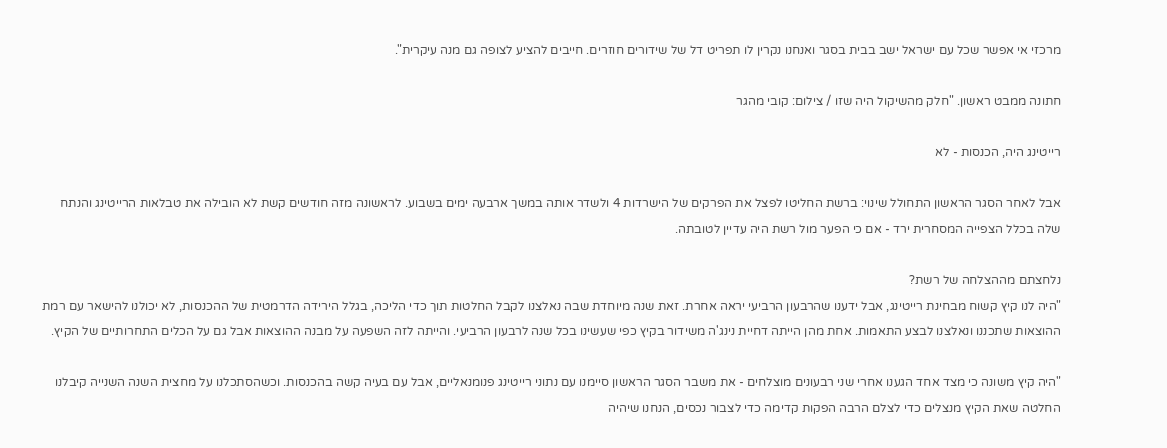מרכזי אי אפשר שכל עם ישראל ישב בבית בסגר ואנחנו נקרין לו תפריט דל של שידורים חוזרים. חייבים להציע לצופה גם מנה עיקרית".

חתונה ממבט ראשון. "חלק מהשיקול היה שזו / צילום: קובי מהגר

רייטינג היה, הכנסות - לא

אבל לאחר הסגר הראשון התחולל שינוי: ברשת החליטו לפצל את הפרקים של הישרדות 4 ולשדר אותה במשך ארבעה ימים בשבוע. לראשונה מזה חודשים קשת לא הובילה את טבלאות הרייטינג והנתח שלה בכלל הצפייה המסחרית ירד - אם כי הפער מול רשת היה עדיין לטובתה.

נלחצתם מההצלחה של רשת?
"היה לנו קיץ קשוח מבחינת רייטינג, אבל ידענו שהרבעון הרביעי יראה אחרת. זאת שנה מיוחדת שבה נאלצנו לקבל החלטות תוך כדי הליכה, בגלל הירידה הדרמטית של ההכנסות, לא יכולנו להישאר עם רמת ההוצאות שתכננו ונאלצנו לבצע התאמות. אחת מהן הייתה דחיית נינג'ה משידור בקיץ כפי שעשינו בכל שנה לרבעון הרביעי. והייתה לזה השפעה על מבנה ההוצאות אבל גם על הכלים התחרותיים של הקיץ.

"היה קיץ משונה כי מצד אחד הגענו אחרי שני רבעונים מוצלחים - את משבר הסגר הראשון סיימנו עם נתוני רייטינג פנומנאליים, אבל עם בעיה קשה בהכנסות. וכשהסתכלנו על מחצית השנה השנייה קיבלנו החלטה שאת הקיץ מנצלים כדי לצלם הרבה הפקות קדימה כדי לצבור נכסים, הנחנו שיהיה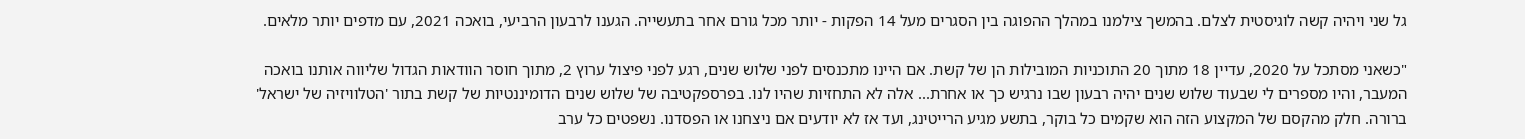גל שני ויהיה קשה לוגיסטית לצלם. בהמשך צילמנו במהלך ההפוגה בין הסגרים מעל 14 הפקות - יותר מכל גורם אחר בתעשייה. הגענו לרבעון הרביעי, בואכה 2021, עם מדפים יותר מלאים.

"כשאני מסתכל על 2020, עדיין 18 מתוך 20 התוכניות המובילות הן של קשת. אם היינו מתכנסים לפני שלוש שנים, רגע לפני פיצול ערוץ 2, מתוך חוסר הוודאות הגדול שליווה אותנו בואכה המעבר, והיו מספרים לי שבעוד שלוש שנים יהיה רבעון שבו נרגיש כך או אחרת... אלה לא התחזיות שהיו לנו. בפרספקטיבה של שלוש שנים הדומיננטיות של קשת בתור 'הטלוויזיה של ישראל' ברורה. חלק מהקסם של המקצוע הזה הוא שקמים כל בוקר, בתשע מגיע הרייטינג, ועד אז לא יודעים אם ניצחנו או הפסדנו. נשפטים כל ערב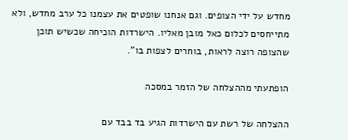מחדש על ידי הצופים. וגם אנחנו שופטים את עצמנו כל ערב מחדש, ולא מתייחסים לכלום כאל מובן מאליו. הישרדות הוכיחה שכשיש תוכן שהצופה רוצה לראות, בוחרים לצפות בו".

הופתעתי מההצלחה של הזמר במסכה

ההצלחה של רשת עם הישרדות הגיע בד בבד עם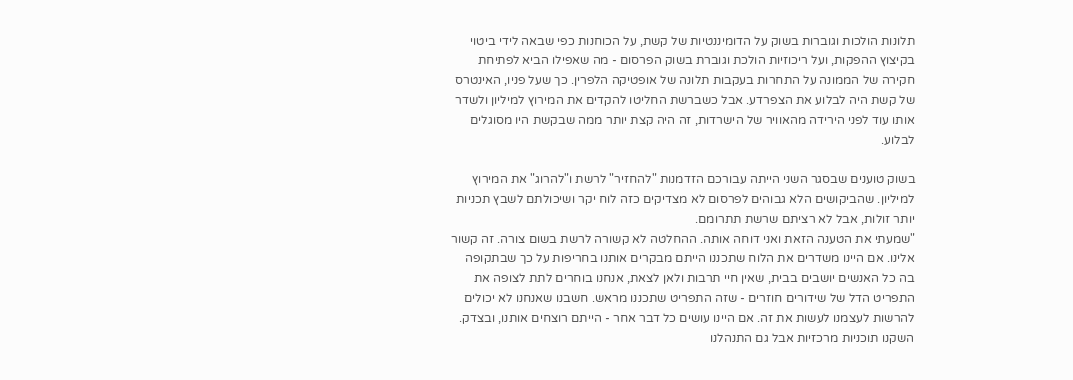תלונות הולכות וגוברות בשוק על הדומיננטיות של קשת, על הכוחנות כפי שבאה לידי ביטוי בקיצוץ ההפקות, ועל ריכוזיות הולכת וגוברת בשוק הפרסום - מה שאפילו הביא לפתיחת חקירה של הממונה על התחרות בעקבות תלונה של אופטיקה הלפרין. כך שעל פניו, האינטרס של קשת היה לבלוע את הצפרדע. אבל כשברשת החליטו להקדים את המירוץ למיליון ולשדר אותו עוד לפני הירידה מהאוויר של הישרדות, זה היה קצת יותר ממה שבקשת היו מסוגלים לבלוע.

בשוק טוענים שבסגר השני הייתה עבורכם הזדמנות "להחזיר" לרשת ו"להרוג" את המירוץ למיליון. שהביקושים הלא גבוהים לפרסום לא מצדיקים כזה לוח יקר ושיכולתם לשבץ תכניות יותר זולות, אבל לא רציתם שרשת תתרומם.
"שמעתי את הטענה הזאת ואני דוחה אותה. ההחלטה לא קשורה לרשת בשום צורה. זה קשור אלינו. אם היינו משדרים את הלוח שתכננו הייתם מבקרים אותנו בחריפות על כך שבתקופה בה כל האנשים יושבים בבית, שאין חיי תרבות ולאן לצאת, אנחנו בוחרים לתת לצופה את התפריט הדל של שידורים חוזרים - שזה התפריט שתכננו מראש. חשבנו שאנחנו לא יכולים להרשות לעצמנו לעשות את זה. אם היינו עושים כל דבר אחר - הייתם רוצחים אותנו, ובצדק. השקנו תוכניות מרכזיות אבל גם התנהלנו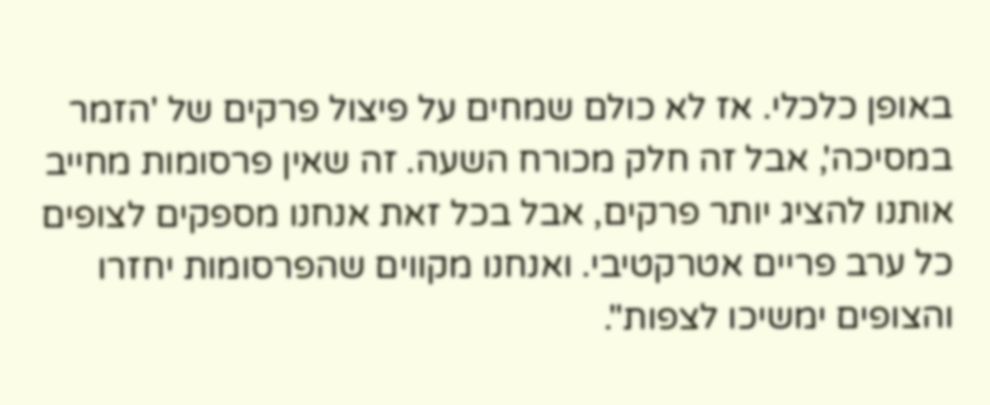באופן כלכלי. אז לא כולם שמחים על פיצול פרקים של 'הזמר במסיכה', אבל זה חלק מכורח השעה. זה שאין פרסומות מחייב אותנו להציג יותר פרקים, אבל בכל זאת אנחנו מספקים לצופים כל ערב פריים אטרקטיבי. ואנחנו מקווים שהפרסומות יחזרו והצופים ימשיכו לצפות".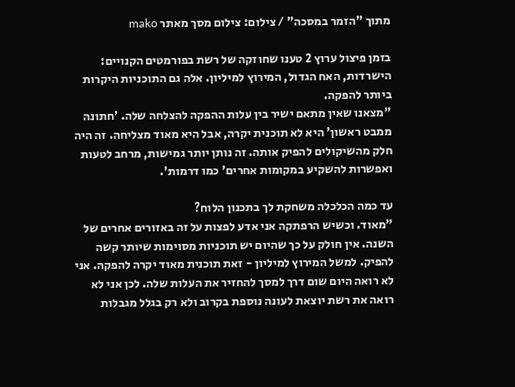מתוך "הזמר במסכה" / צילום: צילום מסך מאתר mako

בזמן פיצול ערוץ 2 טענו שחוזקה של רשת בפורמטים הקנויים: הישרדות, האח הגדול, המירוץ למיליון. אלה גם התוכניות היקרות ביותר להפקה.
"מצאנו שאין מתאם ישיר בין עלות ההפקה להצלחה שלה. 'חתונה ממבט ראשון' היא לא תוכנית יקרה, אבל היא מאוד מצליחה. זה היה חלק מהשיקולים להפיק אותה. זה נותן יותר גמישות, מרחב לטעות ואפשרות להשקיע במקומות אחרים' כמו דרמות'.

עד כמה הכלכלה משחקת לך בתכנון הלוח?
"מאוד. וכשיש הרפתקה אני אדע לפצות על זה באזורים אחרים של השנה. אין חולק על כך שהיום יש תוכניות מסוימות שיותר קשה להפיק. למשל המירוץ למיליון - זאת תוכנית מאוד יקרה להפקה. אני לא רואה היום שום דרך למסך להחזיר את העלות שלה. לכן אני לא רואה את רשת יוצאת לעונה נוספת בקרוב ולא רק בגלל מגבלות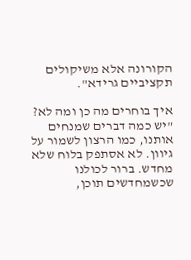הקורונה אלא משיקולים תקציביים גרידא".

איך בוחרים מה כן ומה לא?
"יש כמה דברים שמנחים אותנו, כמו הרצון לשמור על גיוון. לא אסתפק בלוח שלא מחדש. ברור לכולנו שכשמחדשים תוכן,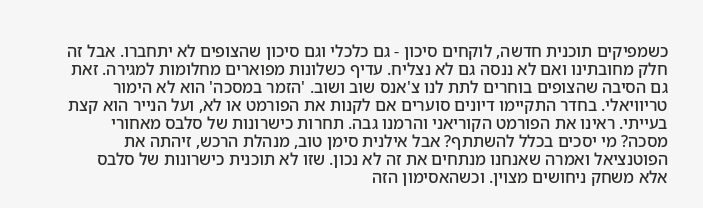כשמפיקים תוכנית חדשה, לוקחים סיכון - גם כלכלי וגם סיכון שהצופים לא יתחברו. אבל זה חלק מחובתינו ואם לא ננסה גם לא נצליח. עדיף כשלונות מפוארים מחלומות למגירה. זאת גם הסיבה שהצופים בוחרים לתת לנו צ'אנס שוב ושוב. 'הזמר במסכה' הוא לא הימור טריוויאלי. בחדר התקיימו דיונים סוערים אם לקנות את הפורמט או לא, ועל הנייר הוא קצת בעייתי. ראינו את הפורמט הקוריאני והרמנו גבה. תחרות כישרונות של סלבס מאחורי מסכה? מי יסכים בכלל להשתתף? אבל אילנית סימן טוב, מנהלת הרכש, זיהתה את הפוטנציאל ואמרה שאנחנו מנתחים את זה לא נכון. שזו לא תוכנית כישרונות של סלבס אלא משחק ניחושים מצוין. וכשהאסימון הזה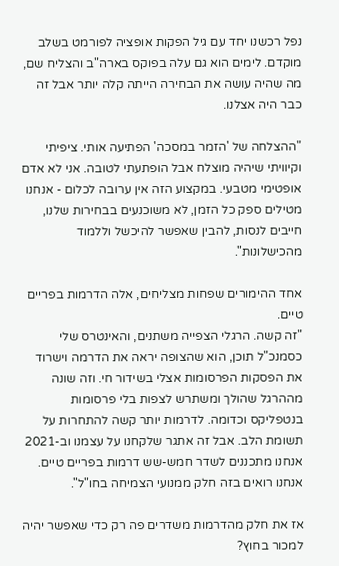נפל רכשנו יחד עם גיל הפקות אופציה לפורמט בשלב מוקדם. לימים הוא גם עלה בפוקס בארה"ב והצליח שם, מה שהיה עושה את הבחירה הייתה קלה יותר אבל זה כבר היה אצלנו.

"ההצלחה של 'הזמר במסכה' הפתיעה אותי. ציפיתי וקיוויתי שיהיה מוצלח אבל הופתעתי לטובה. אני לא אדם אופטימי מטבעי. במקצוע הזה אין ערובה לכלום - אנחנו מטילים ספק כל הזמן, לא משוכנעים בבחירות שלנו, חייבים לנסות, להבין שאפשר להיכשל וללמוד מהכישלונות".

אחד ההימורים שפחות מצליחים, אלה הדרמות בפריים טיים.
"זה קשה. הרגלי הצפייה משתנים, והאינטרס שלי כסמנכ"ל תוכן, הוא שהצופה יראה את הדרמה וישרוד את הפסקות הפרסומות אצלי בשידור חי. וזה שונה מההרגל שהולך ומשתרש לצפות בלי פרסומות בנטפליקס וכדומה. לדרמות יותר קשה להתחרות על תשומת הלב. אבל זה אתגר שלקחנו על עצמנו וב-2021 אנחנו מתכננים לשדר חמש-שש דרמות בפריים טיים. אנחנו רואים בזה חלק ממנועי הצמיחה בחו"ל".

אז את חלק מהדרמות משדרים פה רק כדי שאפשר יהיה למכור בחוץ?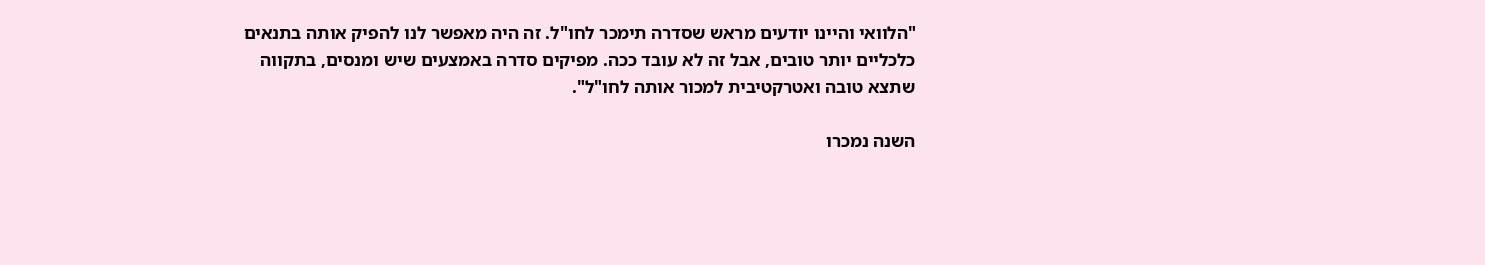"הלוואי והיינו יודעים מראש שסדרה תימכר לחו"ל. זה היה מאפשר לנו להפיק אותה בתנאים כלכליים יותר טובים, אבל זה לא עובד ככה. מפיקים סדרה באמצעים שיש ומנסים, בתקווה שתצא טובה ואטרקטיבית למכור אותה לחו"ל".

השנה נמכרו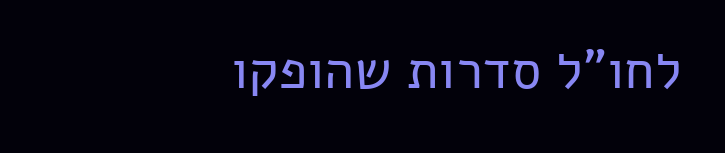לחו"ל סדרות שהופקו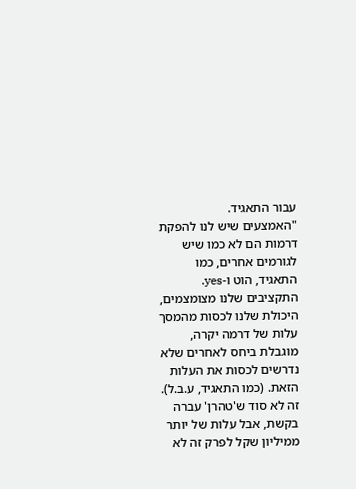עבור התאגיד.
"האמצעים שיש לנו להפקת דרמות הם לא כמו שיש לגורמים אחרים, כמו התאגיד, הוט ו-yes. התקציבים שלנו מצומצמים, היכולת שלנו לכסות מהמסך עלות של דרמה יקרה, מוגבלת ביחס לאחרים שלא נדרשים לכסות את העלות הזאת. (כמו התאגיד, ע.ב.ל). זה לא סוד ש'טהרן' עברה בקשת, אבל עלות של יותר ממיליון שקל לפרק זה לא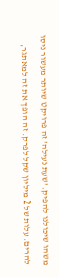משהו שיכולנו להפיק. 'שעת נעילה' זה פרויקט שיותר מעשור ניסו להרים. עלות של 2 מיליון שקל לפרק. זה הופך את זה למאתגר,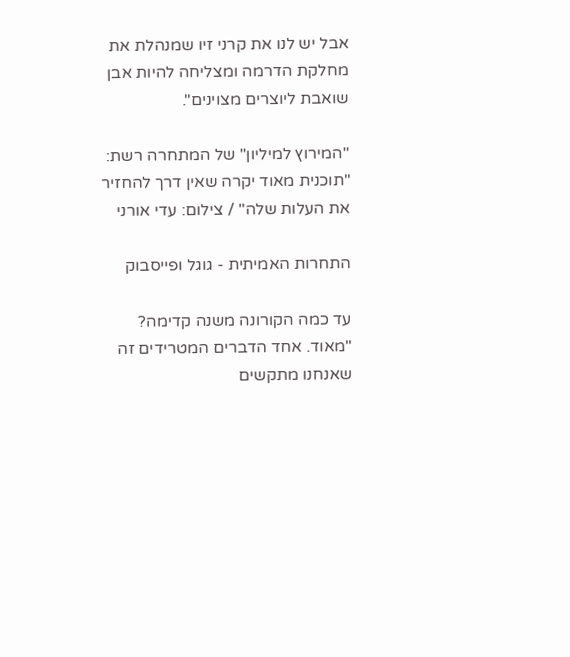אבל יש לנו את קרני זיו שמנהלת את מחלקת הדרמה ומצליחה להיות אבן שואבת ליוצרים מצוינים".

"המירוץ למיליון" של המתחרה רשת: "תוכנית מאוד יקרה שאין דרך להחזיר את העלות שלה" / צילום: עדי אורני

התחרות האמיתית - גוגל ופייסבוק

עד כמה הקורונה משנה קדימה?
"מאוד. אחד הדברים המטרידים זה שאנחנו מתקשים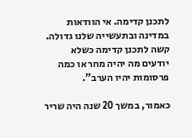לתכנן קדימה. אי הוודאות במדינה ובתעשייה שלנו גדולה. קשה לתכנן קדימה כשלא יודעים מה יהיה מחר או כמה פרסומות יהיו הערב".

כאמור, במשך 20 שנה היה שריר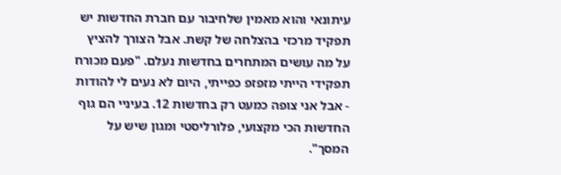עיתונאי והוא מאמין שלחיבור עם חברת החדשות יש תפקיד מרכזי בהצלחה של קשת. אבל הצורך להציץ על מה עושים המתחרים בחדשות נעלם. "פעם מכורח תפקידי הייתי מזפזפ כפייתי, היום לא נעים לי להודות - אבל אני צופה כמעט רק בחדשות 12. בעיניי הם גוף החדשות הכי מקצועי, פלורליסטי ומגון שיש על המסך".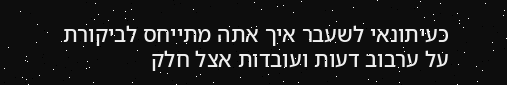כעיתונאי לשעבר איך אתה מתייחס לביקורת על ערבוב דעות ועובדות אצל חלק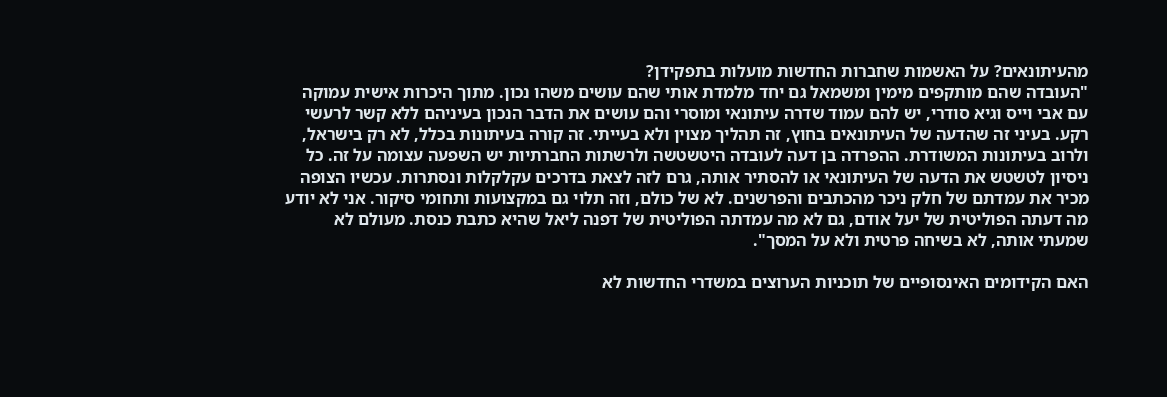מהעיתונאים? על האשמות שחברות החדשות מועלות בתפקידן?
"העובדה שהם מותקפים מימין ומשמאל גם יחד מלמדת אותי שהם עושים משהו נכון. מתוך היכרות אישית עמוקה עם אבי וייס וגיא סודרי, יש להם עמוד שדרה עיתונאי ומוסרי והם עושים את הדבר הנכון בעיניהם ללא קשר לרעשי רקע. בעיני זה שהדעה של העיתונאים בחוץ, זה תהליך מצוין ולא בעייתי. זה קורה בעיתונות בכלל, לא רק בישראל, ולרוב בעיתונות המשודרת. ההפרדה בן דעה לעובדה היטשטשה ולרשתות החברתיות יש השפעה עצומה על זה. כל ניסיון לטשטש את הדעה של העיתונאי או להסתיר אותה, גרם לזה לצאת בדרכים עקלקלות ונסתרות. עכשיו הצופה מכיר את עמדתם של חלק ניכר מהכתבים והפרשנים. לא של כולם, וזה תלוי גם במקצועות ותחומי סיקור. אני לא יודע מה דעתה הפוליטית של יעל אודם, גם לא מה עמדתה הפוליטית של דפנה ליאל שהיא כתבת כנסת. מעולם לא שמעתי אותה, לא בשיחה פרטית ולא על המסך".

האם הקידומים האינסופיים של תוכניות הערוצים במשדרי החדשות לא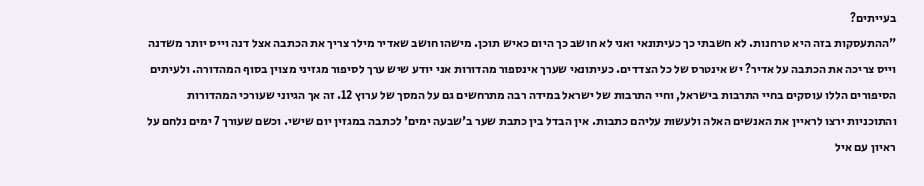בעייתים?
"ההתעסקות בזה היא טרחנות. לא חשבתי כך כעיתונאי ואני לא חושב כך היום כאיש תוכן. מישהו חושב שאדיר מילר צריך את הכתבה אצל דנה וייס יותר משדנה וייס צריכה את הכתבה על אדיר? יש אינטרס של כל הצדדים. כעיתונאי שערך אינספור מהדורות אני יודע שיש ערך לסיפור מגזיני מצוין בסוף המהדורה. ולעיתים הסיפורים הללו עוסקים בחיי התרבות בישראל, וחיי התרבות של ישראל במידה רבה מתרחשים גם על המסך של ערוץ 12. זה אך הגיוני שעורכי המהדורות והתוכניות ירצו לראיין את האנשים האלה ולעשות עליהם כתבות. אין הבדל בין כתבת שער ב'שבעה ימים' לכתבה במגזין יום שישי. וכשם שעורך 7 ימים נלחם על ראיון עם איל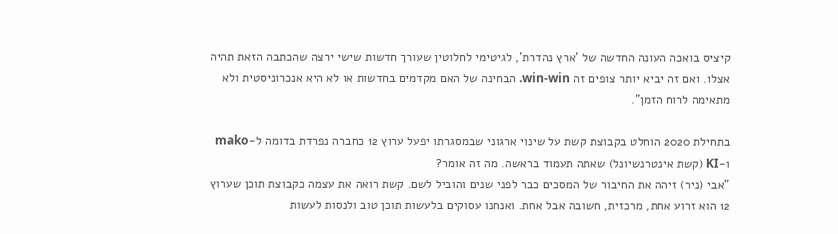קיציס בואכה העונה החדשה של 'ארץ נהדרת', לגיטימי לחלוטין שעורך חדשות שישי ירצה שהכתבה הזאת תהיה אצלו. ואם זה יביא יותר צופים זה win-win. הבחינה של האם מקדמים בחדשות או לא היא אנכרוניסטית ולא מתאימה לרוח הזמן".

בתחילת 2020 הוחלט בקבוצת קשת על שינוי ארגוני שבמסגרתו יפעל ערוץ 12 כחברה נפרדת בדומה ל-mako ו-KI (קשת אינטרנשיונל) שאתה תעמוד בראשה. מה זה אומר?
"אבי (ניר) זיהה את החיבור של המסכים כבר לפני שנים והוביל לשם. קשת רואה את עצמה כקבוצת תוכן שערוץ 12 הוא זרוע אחת, מרכזית, חשובה אבל אחת. ואנחנו עסוקים בלעשות תוכן טוב ולנסות לעשות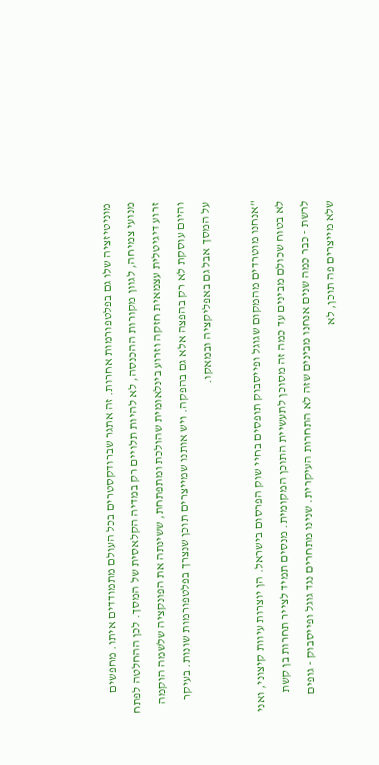מוניטיזציה שלו גם בפלטפורמות אחרות. זה אתגר שברודקסטרים בכל העולם מתמודדים איתו. מחפשים מנועי צמיחה, לגוון מקורות ההכנסה, לא להיות תלויים רק במדיה הקלאסית של המסך. לכן ההחלטה לפתח זרוע דיגיטלית עצמאית חזקה וזרוע בינלאומית שהולכת ומתפתחת, ששינתה את הפונקציה שלשמה הוקמה והיום עוסקת לא רק בהפצה אלא גם בהפקה. ויש אותנו שמייצרים תוכן שנצרך בפלטפורמות שונות. בעיקר על המסך אבל גם באפליקציה ובמאקו.

"אנחנו מוטרדים מהמקום שגוגל ופייסבוק תופסים בחיי שוק הפרסום בישראל. הן יוצרות עיוות קיצוני, ואני לא בטוח שכולם מבינים עד כמה זה מסוכן לתעשיית התוכן המקומית. מנסים תמיד לצייר תחרות בן קשת לרשת - כבר כמה שנים אנחנו מבינים שזה לא התחרות העיקרית. שנינו מתחרים נגד גוגל ופייסבוק - גופים שלא מייצרים פה תוכן, לא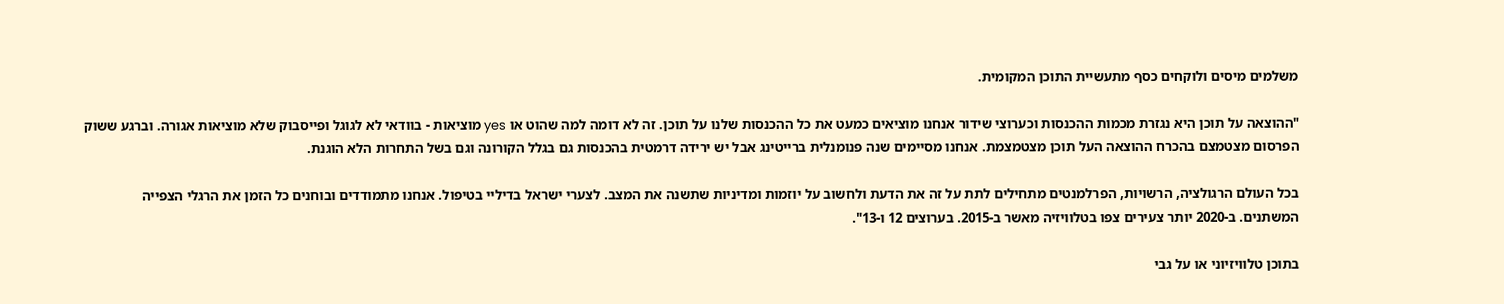משלמים מיסים ולוקחים כסף מתעשיית התוכן המקומית.

"ההוצאה על תוכן היא נגזרת מכמות ההכנסות וכערוצי שידור אנחנו מוציאים כמעט את כל ההכנסות שלנו על תוכן. זה לא דומה למה שהוט או yes מוציאות - בוודאי לא לגוגל ופייסבוק שלא מוציאות אגורה. וברגע ששוק הפרסום מצטמצם בהכרח ההוצאה העל תוכן מצטמצמת. אנחנו מסיימים שנה פנומנלית ברייטינג אבל יש ירידה דרמטית בהכנסות גם בגלל הקורונה וגם בשל התחרות הלא הוגנת.

בכל העולם הרגולציה, הרשויות, הפרלמנטים מתחילים לתת על זה את הדעת ולחשוב על יוזמות ומדיניות שתשנה את המצב. לצערי ישראל בדיליי בטיפול. אנחנו מתמודדים ובוחנים כל הזמן את הרגלי הצפייה המשתנים. ב-2020 יותר צעירים צפו בטלוויזיה מאשר ב-2015. בערוצים 12 ו-13".

בתוכן טלוויזיוני או על גבי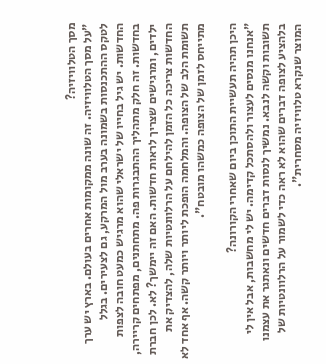מסך הטלוויזיה?
"על מסך הטלוויזיה. זה שונה ממקומות אחרים בעולם. בארץ יש ערך לטקס ההתכנסות בשמונה בערב מול המרקע, גם לצעירים. בגלל החדשות. יש גיל בחייו של ישראלי שהוא מרגיש כמעט חובה לצפות בחדשות. זה חלק מתהליך ההתבגרות פה. מתחתנים, מפתחים קריירה, ילדים, ומרגישים שצריך לראות חדשות. האם זה יימשך? לא. לכן חברת החדשות צריכה כל הזמן להילחם על הרלוונטיות שלה, להצדיק את תשומת הלב של הצופה. והמלחמה הופכת ליותר ויותר קשה. אף אחד לא מתייחס לזמן של הצופה כמשהו מובטח".

היכן תהיה תעשיית התוכן ביום שאחרי הקורונה?
"אנחנו מנסים לעצור ולהסתכל קדימה. יש לי מחשבות, אבל אין לי תשובות וקשה לנבא. נמשיך לנסות דברים חדשים ונאתגר את עצמנו בלהציע לצופה דברים שהוא לא ראה כדי לשמור על הרלוונטיות של המוצר שנקרא טלוויזיה מסחרית".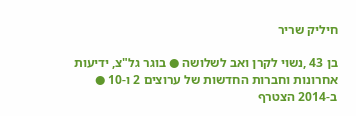חיליק שריר

בן 43 ,נשוי לקרן ואב לשלושה ● בוגר גל"צ, ידיעות אחרונות וחברות החדשות של ערוצים 2 ו-10 ● ב-2014 הצטרף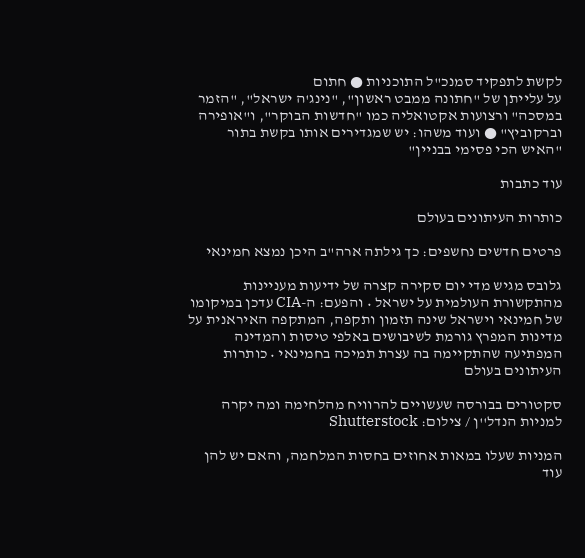לקשת לתפקיד סמנכ"ל התוכניות ● חתום
על עלייתן של "חתונה ממבט ראשון", "נינג'ה ישראל", "הזמר במסכה" ורצועות אקטואליה כמו "חדשות הבוקר", ו"אופירה וברקוביץ" ● ועוד משהו: יש שמגדירים אותו בקשת בתור "האיש הכי פסימי בבניין"

עוד כתבות

כותרות העיתונים בעולם

פרטים חדשים נחשפים: כך גילתה ארה"ב היכן נמצא חמינאי

גלובס מגיש מדי יום סקירה קצרה של ידיעות מעניינות מהתקשורת העולמית על ישראל • והפעם: ה-CIA עדכן במיקומו של חמינאי וישראל שינה תזמון ותקפה, המתקפה האיראנית על מדינות המפרץ גורמת לשיבושים באלפי טיסות והמדינה המפתיעה שהתקיימה בה עצרת תמיכה בחמינאי • כותרות העיתונים בעולם

סקטורים בבורסה שעשויים להרוויח מהלחימה ומה יקרה למניות הנדל''ן / צילום: Shutterstock

המניות שעלו במאות אחוזים בחסות המלחמה, והאם יש להן עוד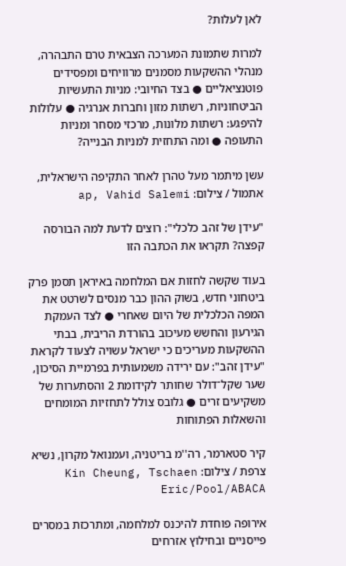לאן לעלות?

למרות שתמונת המערכה הצבאית טרם התבהרה, מנהלי ההשקעות מסמנים מרוויחים ומפסידים פוטנציאליים ● בצד החיובי: מניות התעשיות הביטחוניות, רשתות מזון וחברות אנרגיה ● עלולות להיפגע: רשתות מלונות, מרכזי מסחר ומניות התעופה ● ומה התחזית למניות הבנייה?

עשן מיתמר מעל טהרן לאחר התקיפה הישראלית, אתמול / צילום: ap, Vahid Salemi

"עידן של זהב כלכלי": רוצים לדעת למה הבורסה קפצה? תקראו את הכתבה הזו

בעוד שקשה לחזות אם המלחמה באיראן תסמן פרק ביטחוני חדש, בשוק ההון כבר מנסים לשרטט את המפה הכלכלית של היום שאחרי ● לצד העמקת הגירעון והחשש מעיכוב בהורדת הריבית, בבתי ההשקעות מעריכים כי ישראל עשויה לצעוד לקראת "עידן זהב": עם ירידה משמעותית בפרמיית הסיכון, שער שקל־דולר שחותר לקידומת 2 והסתערות של משקיעים זרים ● גלובס צולל לתחזיות המומחים והשאלות הפתוחות

קיר סטארמר, רה''מ בריטניה, ועמנואל מקרון, נשיא צרפת / צילום: Kin Cheung, Tschaen Eric/Pool/ABACA

אירופה פוחדת להיכנס למלחמה, ומתרכזת במסרים פייסניים ובחילוץ אזרחים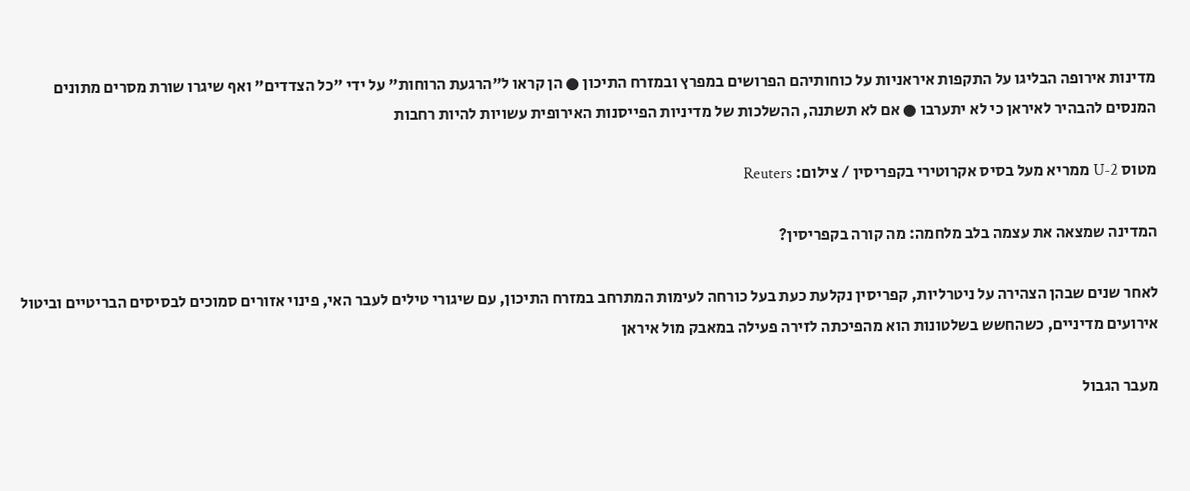מדינות אירופה הבליגו על התקפות איראניות על כוחותיהם הפרושים במפרץ ובמזרח התיכון ● הן קראו ל"הרגעת הרוחות" על ידי "כל הצדדים" ואף שיגרו שורת מסרים מתונים המנסים להבהיר לאיראן כי לא יתערבו ● אם לא תשתנה, ההשלכות של מדיניות הפייסנות האירופית עשויות להיות רחבות

מטוס U-2 ממריא מעל בסיס אקרוטירי בקפריסין / צילום: Reuters

המדינה שמצאה את עצמה בלב מלחמה: מה קורה בקפריסין?

לאחר שנים שבהן הצהירה על ניטרליות, קפריסין נקלעת כעת בעל כורחה לעימות המתרחב במזרח התיכון, עם שיגורי טילים לעבר האי, פינוי אזורים סמוכים לבסיסים הבריטיים וביטול אירועים מדיניים, כשהחשש בשלטונות הוא מהפיכתה לזירה פעילה במאבק מול איראן

מעבר הגבול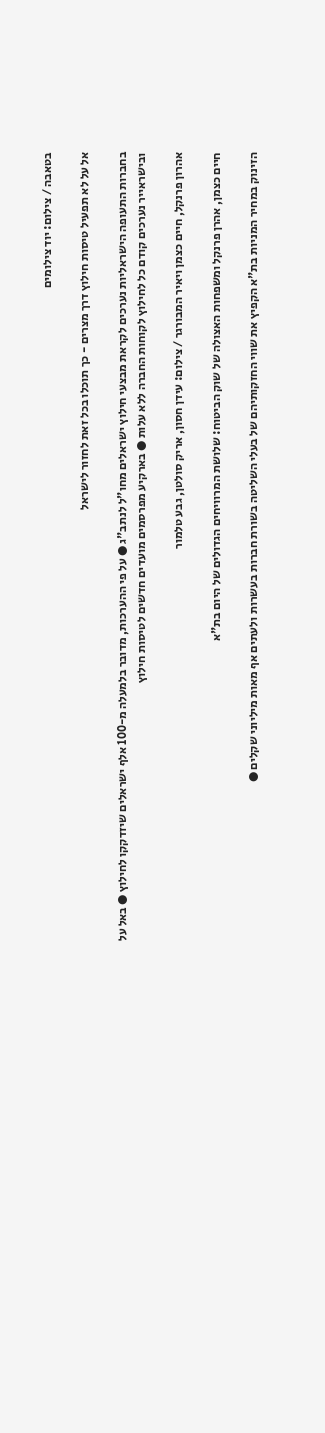בטאבה / צילום: יוד צילומים

אל על לא תפעיל טיסות חילוץ דרך מצרים - כך תוכלו בכל זאת לחזור לישראל

בחברות התעופה הישראליות נערכים לקראת מבצעי חילוץ ישראלים מחו"ל לנתב"ג ● על פי ההערכות, מדובר בלמעלה מ-100 אלף ישראלים שיזדקקו לחילוץ ● באל על ובישראייר נערכים קודם כל לחילוץ לקוחות החברה ללא עלות ● בארקיע מפרסמים מועדים חדשים לטיסות חילוץ

אהרון פרנקל, חיים כצמן ויאיר המבורגר / צילום: עידן חסון, אריק סולטן, גבע טלמור

חיים כצמן, אהרן פרנקל ומשפחות האצולה של שוק הביטוח: שלושת המרוויחים הגדולים של היום בת"א

הזינוק במחיר המניות בת"א הקפיץ את שווי החזקותיהם של בעלי השליטה בשורת חברות בעשרות ולעתים אף מאות מיליוני שקלים ●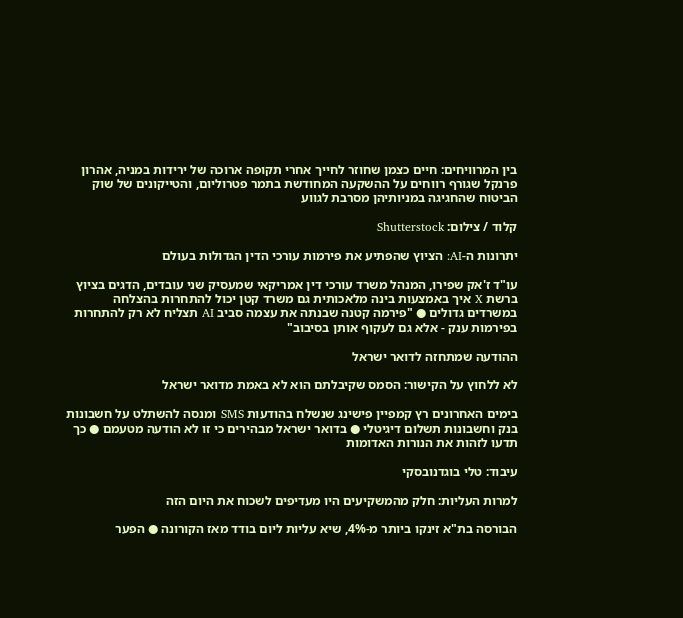בין המרוויחים: חיים כצמן שחוזר לחייך אחרי תקופה ארוכה של ירידות במניה, אהרון פרנקל שגורף רווחים על ההשקעה המחודשת בתמר פטרוליום, והטייקונים של שוק הביטוח שהחגיגה במניותיהן מסרבת לגווע

קלוד / צילום: Shutterstock

יתרונות ה-AI: הציוץ שהפתיע את פירמות עורכי הדין הגדולות בעולם

עו"ד ז'אק שפירו, המנהל משרד עורכי דין אמריקאי שמעסיק שני עובדים, הדגים בציוץ ברשת X איך באמצעות בינה מלאכותית גם משרד קטן יכול להתחרות בהצלחה במשרדים גדולים ● "פירמה קטנה שבנתה את עצמה סביב AI תצליח לא רק להתחרות בפירמות ענק - אלא גם לעקוף אותן בסיבוב"

ההודעה שמתחזה לדואר ישראל

לא ללחוץ על הקישור: הסמס שקיבלתם הוא לא באמת מדואר ישראל

בימים האחרונים רץ קמפיין פישינג שנשלח בהודעות SMS ומנסה להשתלט על חשבונות בנק וחשבונות תשלום דיגיטלי ● בדואר ישראל מבהירים כי זו לא הודעה מטעמם ● כך תדעו לזהות את הנורות האדומות

עיבוד: טלי בוגדנובסקי

למרות העליות: חלק מהמשקיעים היו מעדיפים לשכוח את היום הזה

הבורסה בת"א זינקו ביותר מ-4%, שיא עליות ליום בודד מאז הקורונה ● הפער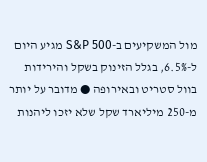מול המשקיעים ב-S&P 500 מגיע היום ל-6.5%, בגלל הזינוק בשקל והירידות בוול סטריט ובאירופה ● מדובר על יותר מ-250 מיליארד שקל שלא יזכו ליהנות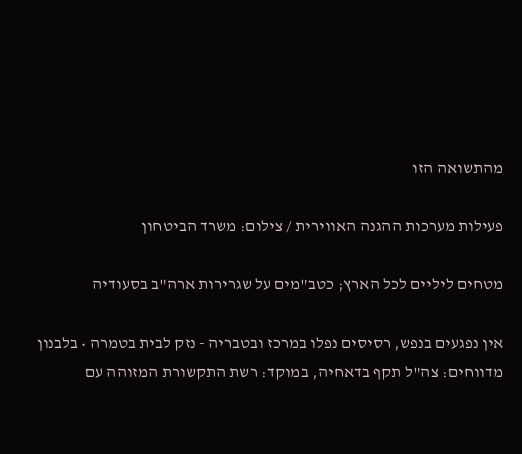מהתשואה הזו

פעילות מערכות ההגנה האווירית / צילום: משרד הביטחון

מטחים ליליים לכל הארץ; כטב"מים על שגרירות ארה"ב בסעודיה

אין נפגעים בנפש, רסיסים נפלו במרכז ובטבריה - נזק לבית בטמרה • בלבנון מדווחים: צה"ל תקף בדאחיה, במוקד: רשת התקשורת המזוהה עם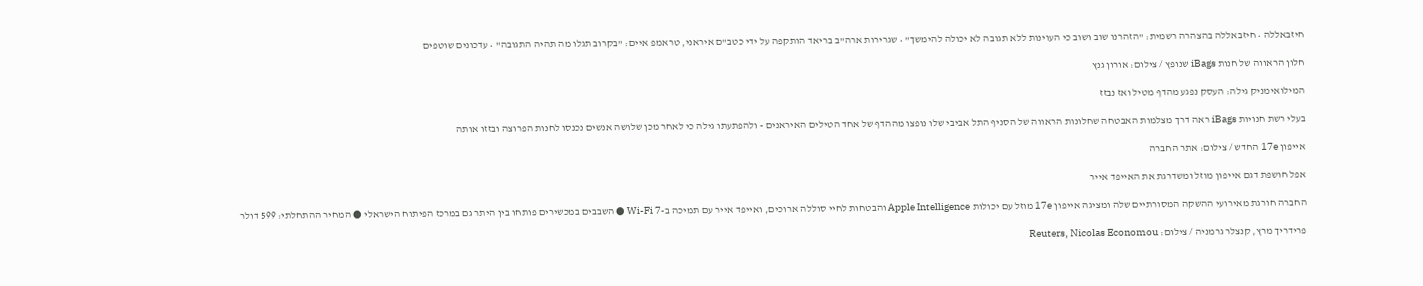חיזבאללה • חיזבאללה בהצהרה רשמית: "הזהרנו שוב ושוב כי העוינות ללא תגובה לא יכולה להימשך" • שגרירות ארה"ב בריאד הותקפה על ידי כטב"ם איראני, טראמפ איים: "בקרוב תגלו מה תהיה התגובה" • עדכונים שוטפים

חלון הראווה של חנות iBags שנופץ / צילום: אורון גנץ

המילואימניק גילה: העסק נפגע מהדף מטיל ואז נבזז

בעלי רשת חנויות iBags ראה דרך מצלמות האבטחה שחלונות הראווה של הסניף התל אביבי שלו נופצו מההדף של אחד הטילים האיראנים - ולהפתעתו גילה כי לאחר מכן שלושה אנשים נכנסו לחנות הפרוצה ובזזו אותה

אייפון 17e החדש / צילום: אתר החברה

אפל חושפת דגם אייפון מוזל ומשדרגת את האייפד אייר

החברה חורגת מאירועי ההשקה המסורתיים שלה ומציגה אייפון 17e מוזל עם יכולות Apple Intelligence והבטחות לחיי סוללה ארוכים, ואייפד אייר עם תמיכה ב-Wi-Fi 7 ● השבבים במכשירים פותחו בין היתר גם במרכז הפיתוח הישראלי ● המחיר ההתחלתי: 599 דולר

פרידריך מרץ, קנצלר גרמניה / צילום: Reuters, Nicolas Economou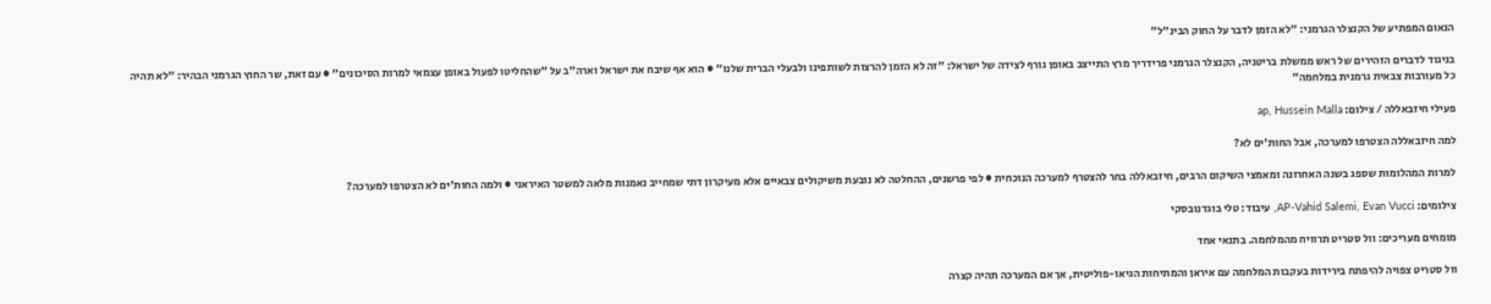הנאום המפתיע של הקנצלר הגרמני: "לא הזמן לדבר על החוק הבינ"ל"

בניגוד לדברים הזהירים של ראש ממשלת בריטניה, הקנצלר הגרמני פרידריך מרץ התייצב באופן גורף לצידה של ישראל: "זה לא הזמן להרצות לשותפינו ולבעלי הברית שלנו" ● הוא אף שיבח את ישראל וארה"ב על "שהחליטו לפעול באופן עצמאי למרות הסיכונים" ● עם זאת, שר החוץ הגרמני הבהיר: "לא תהיה כל מעורבות צבאית גרמנית במלחמה"

פעילי חיזבאללה / צילום: ap, Hussein Malla

למה חיזבאללה הצטרפו למערכה, אבל החות'ים לא?

למרות המהלומות שספג בשנה האחרונה ומאמצי השיקום הרבים, חיזבאללה בחר להצטרף למערכה הנוכחית ● לפי פרשנים, ההחלטה לא נובעת משיקולים צבאיים אלא מעיקרון דתי שמחייב נאמנות מלאה למשטר האיראני ● ולמה החות'ים לא הצטרפו למערכה?

צילומים: AP-Vahid Salemi, Evan Vucci, עיבוד: טלי בוגדנובסקי

מומחים מעריכים: וול סטריט תרוויח מהמלחמה. בתנאי אחד

וול סטריט צפויה להיפתח בירידות בעקבות המלחמה עם איראן והמתיחות הגיאו-פוליטית, אך אם המערכה תהיה קצרה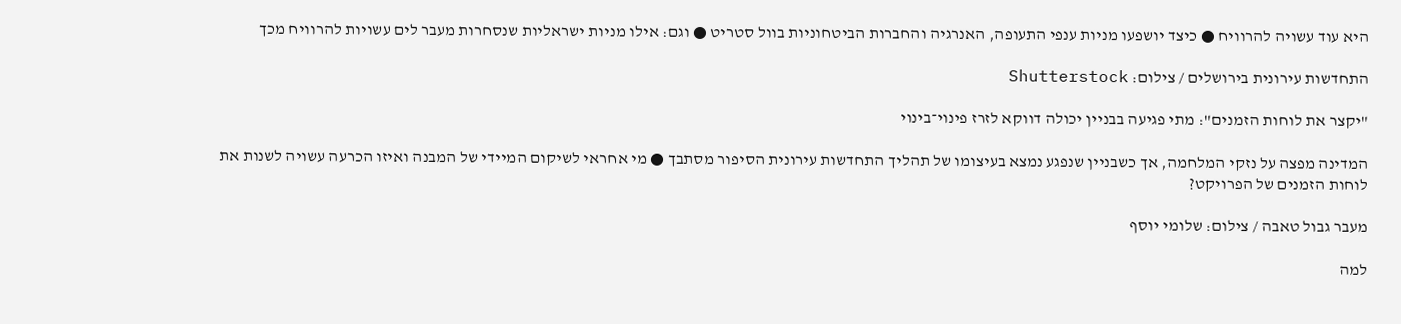היא עוד עשויה להרוויח ● כיצד יושפעו מניות ענפי התעופה, האנרגיה והחברות הביטחוניות בוול סטריט ● וגם: אילו מניות ישראליות שנסחרות מעבר לים עשויות להרוויח מכך

התחדשות עירונית בירושלים / צילום: Shutterstock

"יקצר את לוחות הזמנים": מתי פגיעה בבניין יכולה דווקא לזרז פינוי־בינוי

המדינה מפצה על נזקי המלחמה, אך כשבניין שנפגע נמצא בעיצומו של תהליך התחדשות עירונית הסיפור מסתבך ● מי אחראי לשיקום המיידי של המבנה ואיזו הכרעה עשויה לשנות את לוחות הזמנים של הפרויקט?

מעבר גבול טאבה / צילום: שלומי יוסף

למה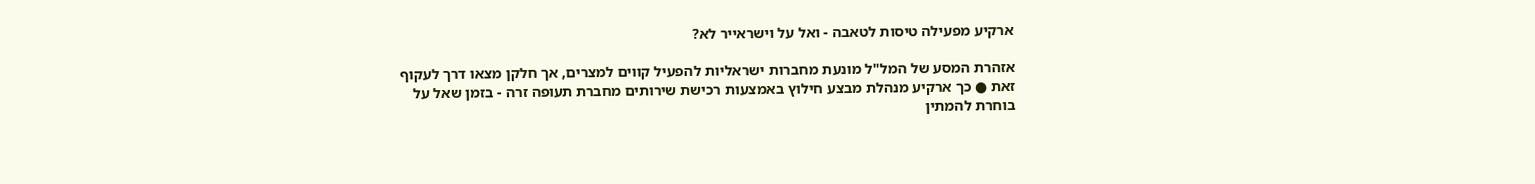ארקיע מפעילה טיסות לטאבה - ואל על וישראייר לא?

אזהרת המסע של המל"ל מונעת מחברות ישראליות להפעיל קווים למצרים, אך חלקן מצאו דרך לעקוף זאת ● כך ארקיע מנהלת מבצע חילוץ באמצעות רכישת שירותים מחברת תעופה זרה - בזמן שאל על בוחרת להמתין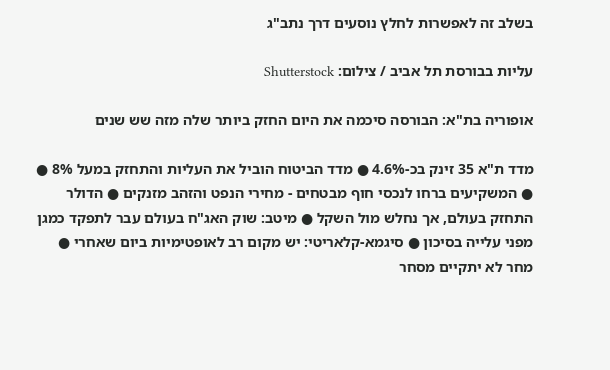בשלב זה לאפשרות לחלץ נוסעים דרך נתב"ג

עליות בבורסת תל אביב / צילום: Shutterstock

אופוריה בת"א: הבורסה סיכמה את היום החזק ביותר שלה מזה שש שנים

מדד ת"א 35 זינק בכ-4.6% ● מדד הביטוח הוביל את העליות והתחזק במעל 8% ●  ● המשקיעים ברחו לנכסי חוף מבטחים - מחירי הנפט והזהב מזנקים ● הדולר התחזק בעולם, אך נחלש מול השקל ● מיטב: שוק האג"ח בעולם עבר לתפקד כמגן מפני עלייה בסיכון ● סיגמא-קלאריטי: יש מקום רב לאופטימיות ביום שאחרי ● מחר לא יתקיים מסחר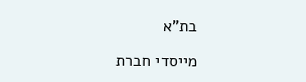בת"א

מייסדי חברת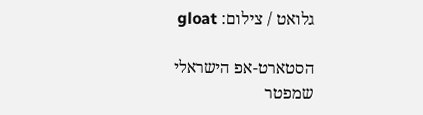גלואט / צילום: gloat

הסטארט-אפ הישראלי שמפטר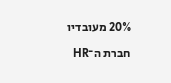20% מעובדיו

חברת ה־HR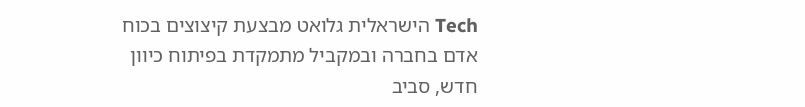Tech הישראלית גלואט מבצעת קיצוצים בכוח אדם בחברה ובמקביל מתמקדת בפיתוח כיוון חדש, סביב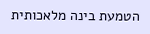הטמעת בינה מלאכותית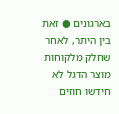בארגונים ● זאת בין היתר, לאחר שחלק מלקוחות מוצר הדגל לא חידשו חוזים